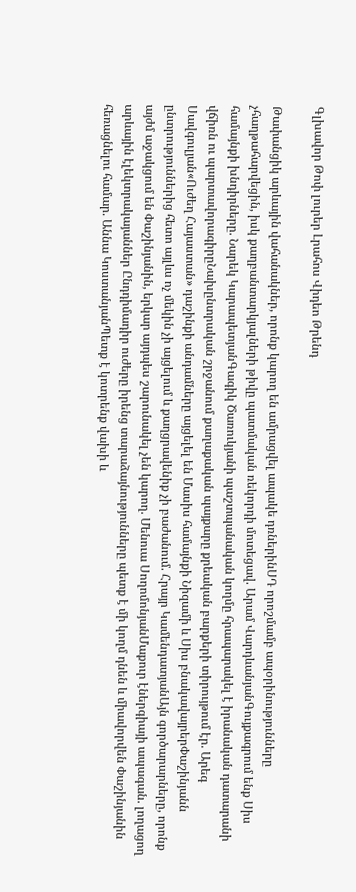Գլխավոր Թոփ լուրեր Լրահոս Վիդեո Թրենդ

Թափանցիկ արևային վահանակներ, որոնք կարող են ամրացվել ապակե դռներինՍԴ որոշմամբ ապօրինությունները չհաղթահարվեցին, իսկ քաղբանտարկյալների թիվը պատմական ռեկորդի մոտեցավ. Արամ ՎարդևանյանԳույքագրում ենք Սիս համայնքի խնդիրները. Նարեկ ԿարապետյանԳագիկ Ծառուկյանի պաշտպանական կողմը հրապարակել է իրանական դատարանի վճիռն ու պարտավորագիրըՆախընտրական շրջանում քաղաքական պայքարը քրեական բարքերի տիրույթում էր. Արեգ Սավգուլյան«Ուժեղ Հայաստան» դաշինքի անդամները այցելել են Մասիս համայնքի Նիզամի և Սիս բնակավայրերՓաշինյանն ընտրություններից հետո այլևս ոչ մեկին չի այցելում և քաղցրավենիք չի բաժանում. Հրայր ԿամենդատյանԱյն գործարարները, որոնք այժմ աջակցում են Փաշինյանին, երկար այդպես շարունակել չեն կարող. Մենուա ՍողոմոնյանՄաքուր էներգիայի ապագան. լողացող արևային էլեկտրակայաններ Ընդդիմադիր ուժերը իրենց տարաձայնությունները պետք է մի կողմ դնեն և միավորվեն Փաշինյանին հեռացնելու համար. Աննա ԿոստանյանՊետք է կոտրենք վախի և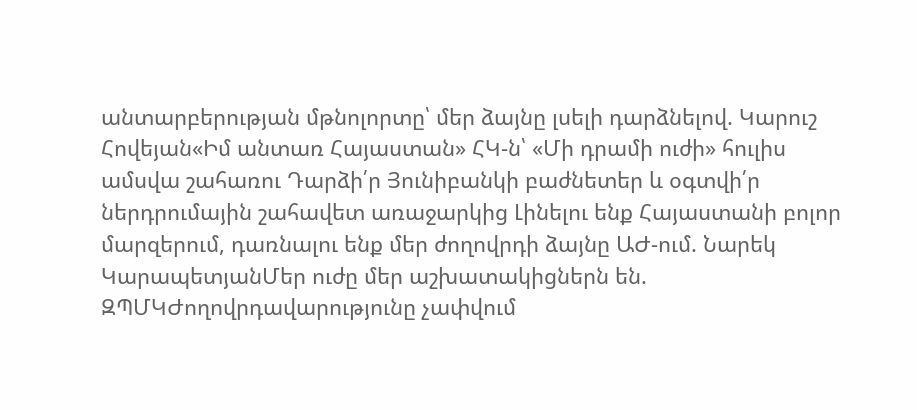անտարբերության մթնոլորտը՝ մեր ձայնը լսելի դարձնելով. Կարուշ Հովեյան«Իմ անտառ Հայաստան» ՀԿ-ն՝ «Մի դրամի ուժի» հուլիս ամսվա շահառու Դարձի՛ր Յունիբանկի բաժնետեր և օգտվի՛ր ներդրումային շահավետ առաջարկից Լինելու ենք Հայաստանի բոլոր մարզերում, դառնալու ենք մեր ժողովրդի ձայնը ԱԺ-ում. Նարեկ ԿարապետյանՄեր ուժը մեր աշխատակիցներն են. ԶՊՄԿԺողովրդավարությունը չափվում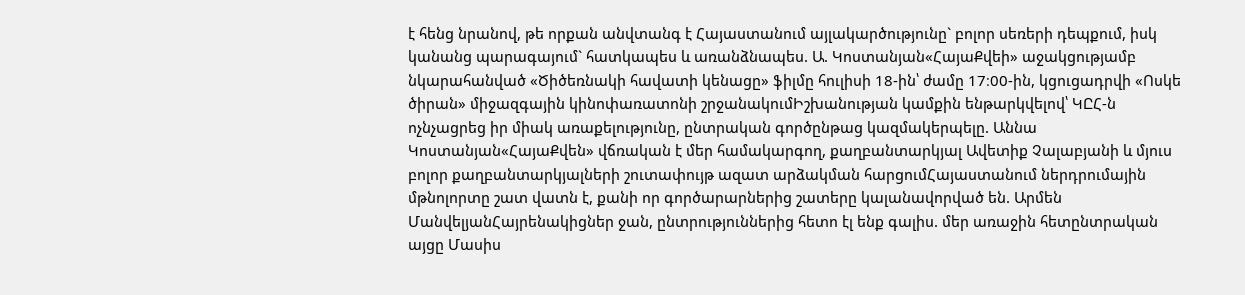է հենց նրանով, թե որքան անվտանգ է Հայաստանում այլակարծությունը` բոլոր սեռերի դեպքում, իսկ կանանց պարագայում` հատկապես և առանձնապես. Ա. Կոստանյան«ՀայաՔվեի» աջակցությամբ նկարահանված «Ծիծեռնակի հավատի կենացը» ֆիլմը հուլիսի 18-ին՝ ժամը 17։00-ին, կցուցադրվի «Ոսկե ծիրան» միջազգային կինոփառատոնի շրջանակումԻշխանության կամքին ենթարկվելով՝ ԿԸՀ-ն ոչնչացրեց իր միակ առաքելությունը, ընտրական գործընթաց կազմակերպելը. Աննա Կոստանյան«ՀայաՔվեն» վճռական է մեր համակարգող, քաղբանտարկյալ Ավետիք Չալաբյանի և մյուս բոլոր քաղբանտարկյալների շուտափույթ ազատ արձակման հարցումՀայաստանում ներդրումային մթնոլորտը շատ վատն է, քանի որ գործարարներից շատերը կալանավորված են. Արմեն ՄանվելյանՀայրենակիցներ ջան, ընտրություններից հետո էլ ենք գալիս. մեր առաջին հետընտրական այցը Մասիս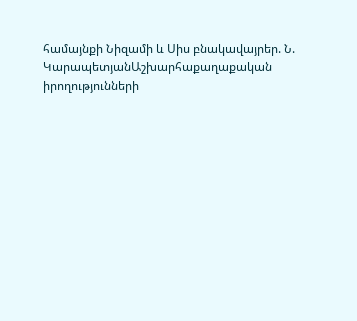համայնքի Նիզամի և Սիս բնակավայրեր. Ն. ԿարապետյանԱշխարհաքաղաքական իրողությունների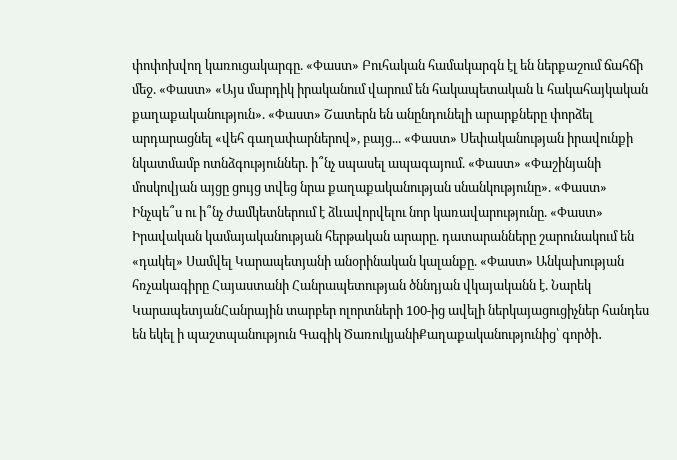փոփոխվող կառուցակարգը. «Փաստ» Բուհական համակարգն էլ են ներքաշում ճահճի մեջ. «Փաստ» «Այս մարդիկ իրականում վարում են հակապետական և հակահայկական քաղաքականություն». «Փաստ» Շատերն են անընդունելի արարքները փորձել արդարացնել «վեհ գաղափարներով», բայց... «Փաստ» Սեփականության իրավունքի նկատմամբ ոտնձգություններ. ի՞նչ սպասել ապագայում. «Փաստ» «Փաշինյանի մոսկովյան այցը ցույց տվեց նրա քաղաքականության սնանկությունը». «Փաստ» Ինչպե՞ս ու ի՞նչ ժամկետներում է ձևավորվելու նոր կառավարությունը. «Փաստ» Իրավական կամայականության հերթական արարը. դատարանները շարունակում են «դակել» Սամվել Կարապետյանի անօրինական կալանքը. «Փաստ» Անկախության հռչակագիրը Հայաստանի Հանրապետության ծննդյան վկայականն է. Նարեկ ԿարապետյանՀանրային տարբեր ոլորտների 100-ից ավելի ներկայացուցիչներ հանդես են եկել ի պաշտպանություն Գագիկ ԾառուկյանիՔաղաքականությունից՝ գործի․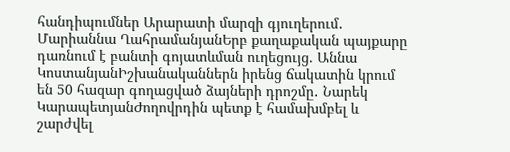հանդիպումներ Արարատի մարզի գյուղերում․ Մարիաննա ՂահրամանյանԵրբ քաղաքական պայքարը դառնում է բանտի գոյատևման ուղեցույց. Աննա ԿոստանյանԻշխանականներն իրենց ճակատին կրում են 50 հազար գողացված ձայների դրոշմը․ Նարեկ ԿարապետյանԺողովրդին պետք է համախմբել և շարժվել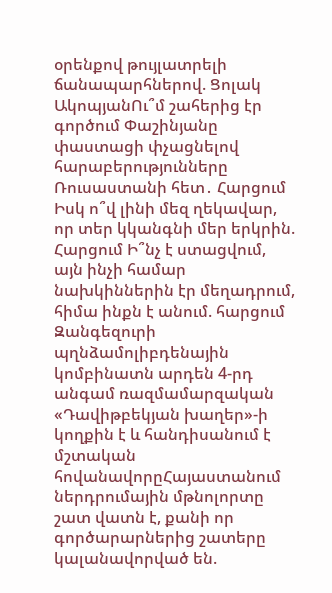օրենքով թույլատրելի ճանապարհներով. Ցոլակ ԱկոպյանՈւ՞մ շահերից էր գործում Փաշինյանը փաստացի փչացնելով հարաբերությունները Ռուսաստանի հետ․ Հարցում Իսկ ո՞վ լինի մեզ ղեկավար, որ տեր կկանգնի մեր երկրին. Հարցում Ի՞նչ է ստացվում, այն ինչի համար նախկիններին էր մեղադրում, հիմա ինքն է անում. հարցում Զանգեզուրի պղնձամոլիբդենային կոմբինատն արդեն 4-րդ անգամ ռազմամարզական «Դավիթբեկյան խաղեր»-ի կողքին է և հանդիսանում է մշտական հովանավորըՀայաստանում ներդրումային մթնոլորտը շատ վատն է, քանի որ գործարարներից շատերը կալանավորված են.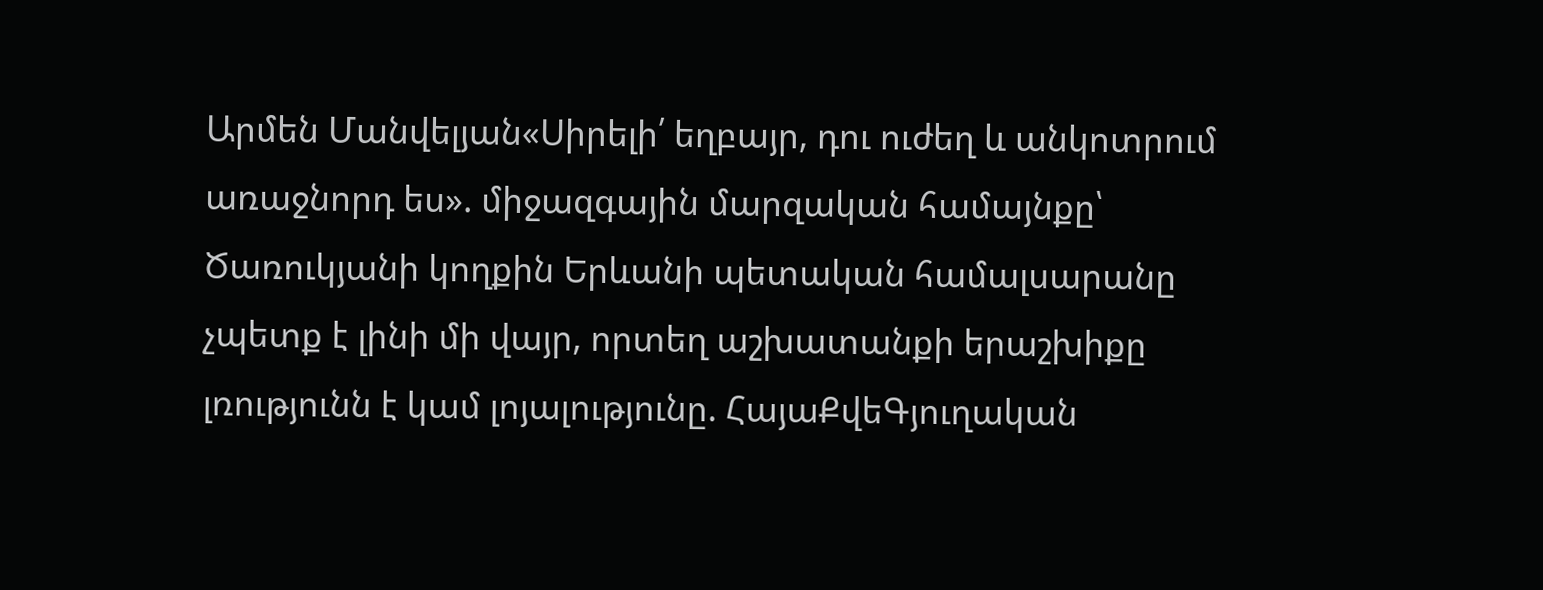Արմեն Մանվելյան«Սիրելի՛ եղբայր, դու ուժեղ և անկոտրում առաջնորդ ես». միջազգային մարզական համայնքը՝ Ծառուկյանի կողքին Երևանի պետական համալսարանը չպետք է լինի մի վայր, որտեղ աշխատանքի երաշխիքը լռությունն է կամ լոյալությունը. ՀայաՔվեԳյուղական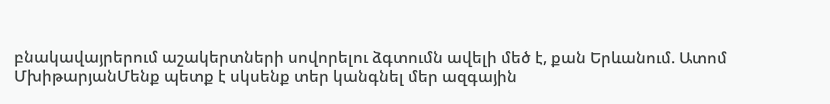բնակավայրերում աշակերտների սովորելու ձգտումն ավելի մեծ է, քան Երևանում. Ատոմ ՄխիթարյանՄենք պետք է սկսենք տեր կանգնել մեր ազգային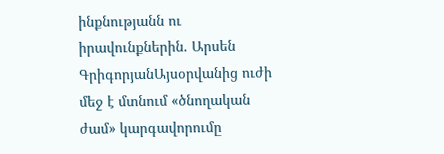ինքնությանն ու իրավունքներին. Արսեն ԳրիգորյանԱյսօրվանից ուժի մեջ է մտնում «ծնողական ժամ» կարգավորումը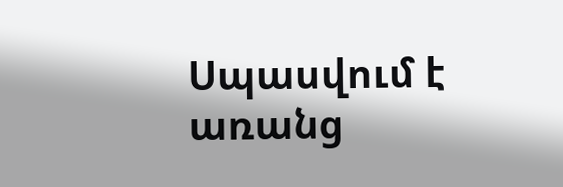Սպասվում է առանց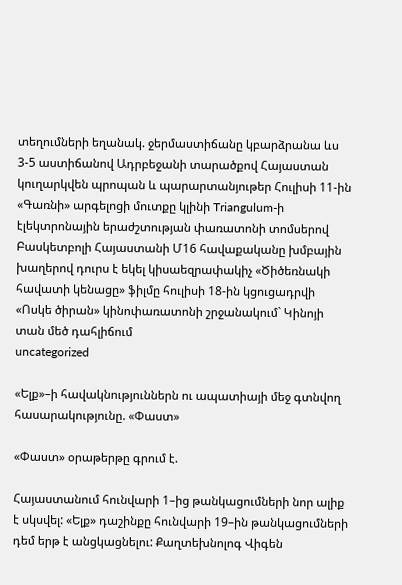տեղումների եղանակ. ջերմաստիճանը կբարձրանա ևս 3-5 աստիճանով Ադրբեջանի տարածքով Հայաստան կուղարկվեն պրոպան և պարարտանյութեր Հուլիսի 11-ին «Գառնի» արգելոցի մուտքը կլինի Triangulum-ի էլեկտրոնային երաժշտության փառատոնի տոմսերով Բասկետբոլի Հայաստանի Մ16 հավաքականը խմբային խաղերով դուրս է եկել կիսաեզրափակիչ «Ծիծեռնակի հավատի կենացը» ֆիլմը հուլիսի 18-ին կցուցադրվի «Ոսկե ծիրան» կինոփառատոնի շրջանակում` Կինոյի տան մեծ դահլիճում
uncategorized

«Ելք»–ի հավակնություններն ու ապատիայի մեջ գտնվող հասարակությունը. «Փաստ»

«Փաստ» օրաթերթը գրում է.

Հայաստանում հունվարի 1–ից թանկացումների նոր ալիք է սկսվել: «Ելք» դաշինքը հունվարի 19–ին թանկացումների դեմ երթ է անցկացնելու: Քաղտեխնոլոգ Վիգեն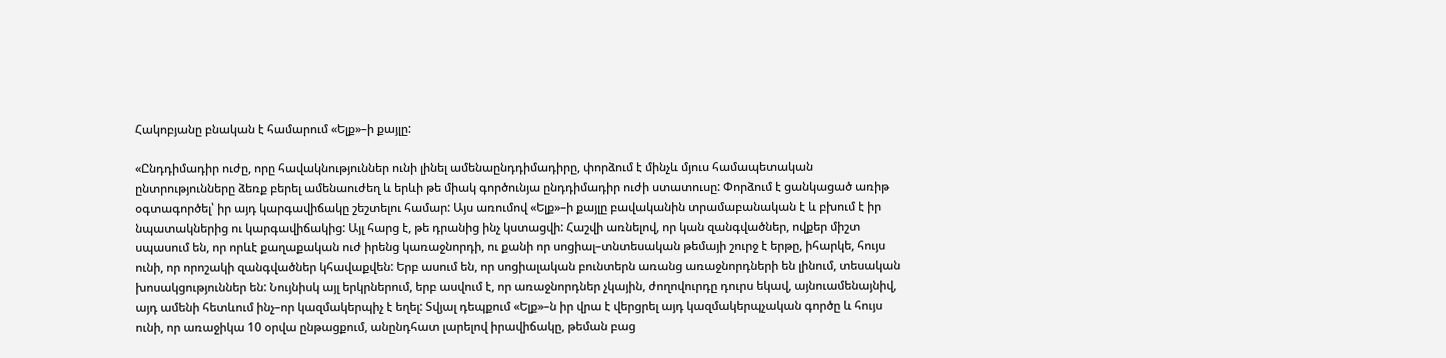Հակոբյանը բնական է համարում «Ելք»–ի քայլը:

«Ընդդիմադիր ուժը, որը հավակնություններ ունի լինել ամենաընդդիմադիրը, փորձում է մինչև մյուս համապետական ընտրությունները ձեռք բերել ամենաուժեղ և երևի թե միակ գործունյա ընդդիմադիր ուժի ստատուսը: Փորձում է ցանկացած առիթ օգտագործել՝ իր այդ կարգավիճակը շեշտելու համար: Այս առումով «Ելք»–ի քայլը բավականին տրամաբանական է և բխում է իր նպատակներից ու կարգավիճակից: Այլ հարց է, թե դրանից ինչ կստացվի: Հաշվի առնելով, որ կան զանգվածներ, ովքեր միշտ սպասում են, որ որևէ քաղաքական ուժ իրենց կառաջնորդի, ու քանի որ սոցիալ–տնտեսական թեմայի շուրջ է երթը, իհարկե, հույս ունի, որ որոշակի զանգվածներ կհավաքվեն: Երբ ասում են, որ սոցիալական բունտերն առանց առաջնորդների են լինում, տեսական խոսակցություններ են: Նույնիսկ այլ երկրներում, երբ ասվում է, որ առաջնորդներ չկային, ժողովուրդը դուրս եկավ, այնուամենայնիվ, այդ ամենի հետևում ինչ–որ կազմակերպիչ է եղել: Տվյալ դեպքում «Ելք»–ն իր վրա է վերցրել այդ կազմակերպչական գործը և հույս ունի, որ առաջիկա 10 օրվա ընթացքում, անընդհատ լարելով իրավիճակը, թեման բաց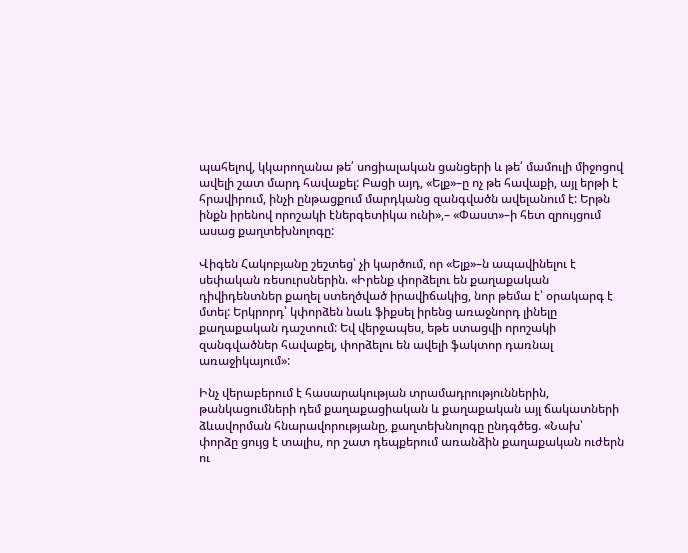պահելով, կկարողանա թե՛ սոցիալական ցանցերի և թե՛ մամուլի միջոցով ավելի շատ մարդ հավաքել: Բացի այդ, «Ելք»–ը ոչ թե հավաքի, այլ երթի է հրավիրում, ինչի ընթացքում մարդկանց զանգվածն ավելանում է: Երթն ինքն իրենով որոշակի էներգետիկա ունի»,– «Փաստ»–ի հետ զրույցում ասաց քաղտեխնոլոգը:

Վիգեն Հակոբյանը շեշտեց՝ չի կարծում, որ «Ելք»–ն ապավինելու է սեփական ռեսուրսներին. «Իրենք փորձելու են քաղաքական դիվիդենտներ քաղել ստեղծված իրավիճակից, նոր թեմա է՝ օրակարգ է մտել: Երկրորդ՝ կփորձեն նաև ֆիքսել իրենց առաջնորդ լինելը քաղաքական դաշտում: Եվ վերջապես, եթե ստացվի որոշակի զանգվածներ հավաքել, փորձելու են ավելի ֆակտոր դառնալ առաջիկայում»:

Ինչ վերաբերում է հասարակության տրամադրություններին, թանկացումների դեմ քաղաքացիական և քաղաքական այլ ճակատների ձևավորման հնարավորությանը, քաղտեխնոլոգը ընդգծեց. «Նախ՝ փորձը ցույց է տալիս, որ շատ դեպքերում առանձին քաղաքական ուժերն ու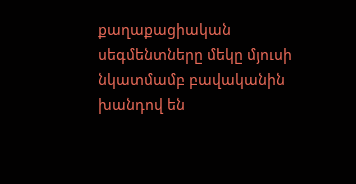քաղաքացիական սեգմենտները մեկը մյուսի նկատմամբ բավականին խանդով են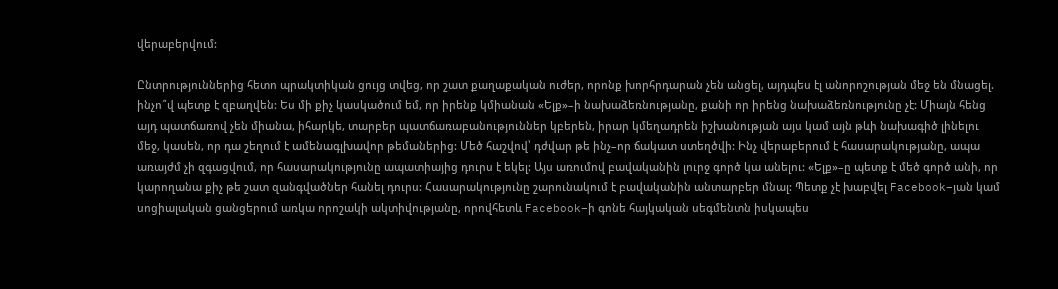վերաբերվում:

Ընտրություններից հետո պրակտիկան ցույց տվեց, որ շատ քաղաքական ուժեր, որոնք խորհրդարան չեն անցել, այդպես էլ անորոշության մեջ են մնացել. ինչո՞վ պետք է զբաղվեն: Ես մի քիչ կասկածում եմ, որ իրենք կմիանան «Ելք»–ի նախաձեռնությանը, քանի որ իրենց նախաձեռնությունը չէ: Միայն հենց այդ պատճառով չեն միանա, իհարկե, տարբեր պատճառաբանություններ կբերեն, իրար կմեղադրեն իշխանության այս կամ այն թևի նախագիծ լինելու մեջ, կասեն, որ դա շեղում է ամենագլխավոր թեմաներից: Մեծ հաշվով՝ դժվար թե ինչ–որ ճակատ ստեղծվի: Ինչ վերաբերում է հասարակությանը, ապա առայժմ չի զգացվում, որ հասարակությունը ապատիայից դուրս է եկել: Այս առումով բավականին լուրջ գործ կա անելու: «Ելք»–ը պետք է մեծ գործ անի, որ կարողանա քիչ թե շատ զանգվածներ հանել դուրս: Հասարակությունը շարունակում է բավականին անտարբեր մնալ: Պետք չէ խաբվել Facebook–յան կամ սոցիալական ցանցերում առկա որոշակի ակտիվությանը, որովհետև Facebook–ի գոնե հայկական սեգմենտն իսկապես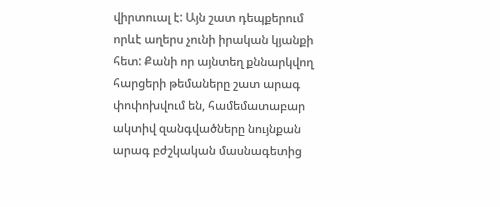վիրտուալ է: Այն շատ դեպքերում որևէ աղերս չունի իրական կյանքի հետ: Քանի որ այնտեղ քննարկվող հարցերի թեմաները շատ արագ փոփոխվում են, համեմատաբար ակտիվ զանգվածները նույնքան արագ բժշկական մասնագետից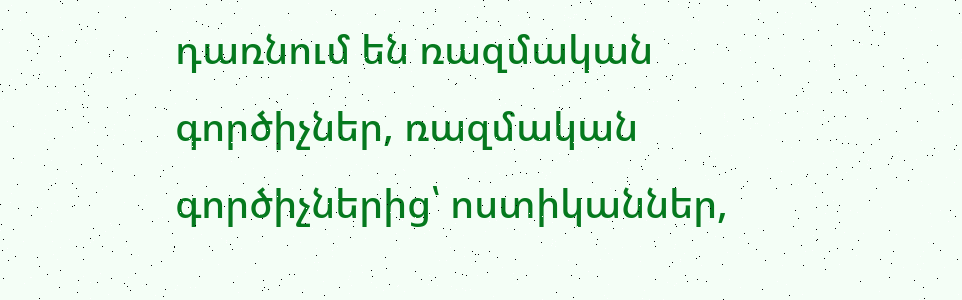դառնում են ռազմական գործիչներ, ռազմական գործիչներից՝ ոստիկաններ,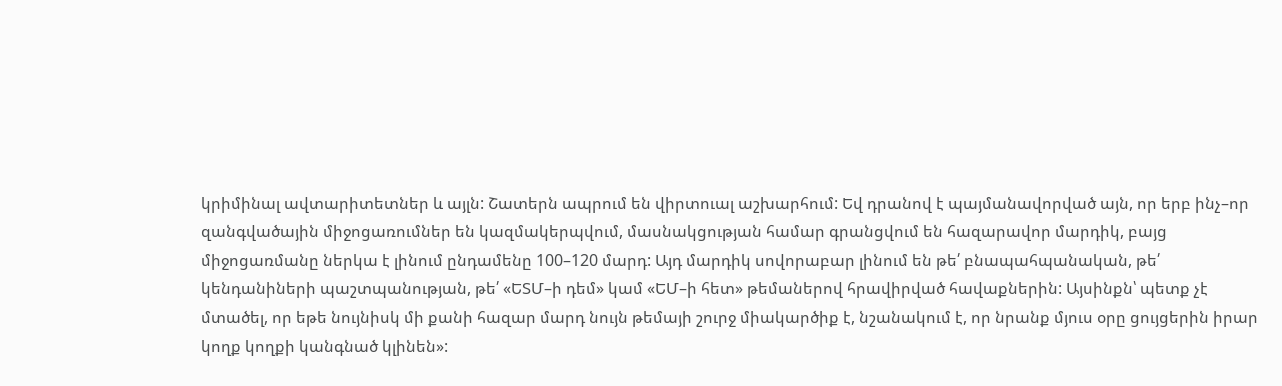կրիմինալ ավտարիտետներ և այլն: Շատերն ապրում են վիրտուալ աշխարհում: Եվ դրանով է պայմանավորված այն, որ երբ ինչ–որ զանգվածային միջոցառումներ են կազմակերպվում, մասնակցության համար գրանցվում են հազարավոր մարդիկ, բայց միջոցառմանը ներկա է լինում ընդամենը 100–120 մարդ: Այդ մարդիկ սովորաբար լինում են թե՛ բնապահպանական, թե՛ կենդանիների պաշտպանության, թե՛ «ԵՏՄ–ի դեմ» կամ «ԵՄ–ի հետ» թեմաներով հրավիրված հավաքներին: Այսինքն՝ պետք չէ մտածել, որ եթե նույնիսկ մի քանի հազար մարդ նույն թեմայի շուրջ միակարծիք է, նշանակում է, որ նրանք մյուս օրը ցույցերին իրար կողք կողքի կանգնած կլինեն»: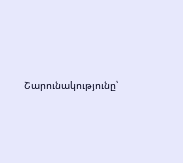Շարունակությունը՝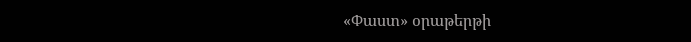«Փաստ» օրաթերթի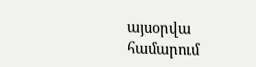այսօրվա համարում